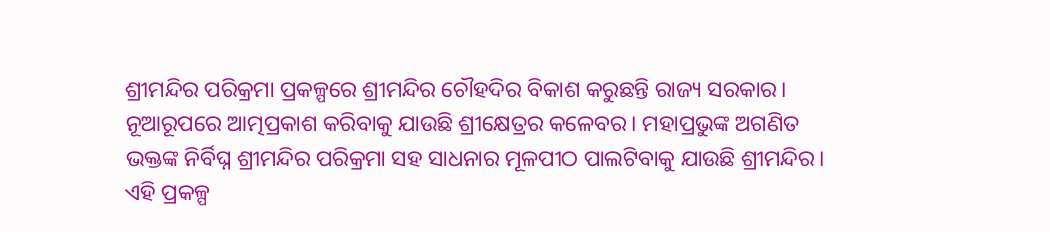ଶ୍ରୀମନ୍ଦିର ପରିକ୍ରମା ପ୍ରକଳ୍ପରେ ଶ୍ରୀମନ୍ଦିର ଚୌହଦିର ବିକାଶ କରୁଛନ୍ତି ରାଜ୍ୟ ସରକାର। ନୂଆରୂପରେ ଆତ୍ମପ୍ରକାଶ କରିବାକୁ ଯାଉଛି ଶ୍ରୀକ୍ଷେତ୍ରର କଳେବର। ମହାପ୍ରଭୁଙ୍କ ଅଗଣିତ ଭକ୍ତଙ୍କ ନିର୍ବିଘ୍ନ ଶ୍ରୀମନ୍ଦିର ପରିକ୍ରମା ସହ ସାଧନାର ମୂଳପୀଠ ପାଲଟିବାକୁ ଯାଉଛି ଶ୍ରୀମନ୍ଦିର। ଏହି ପ୍ରକଳ୍ପ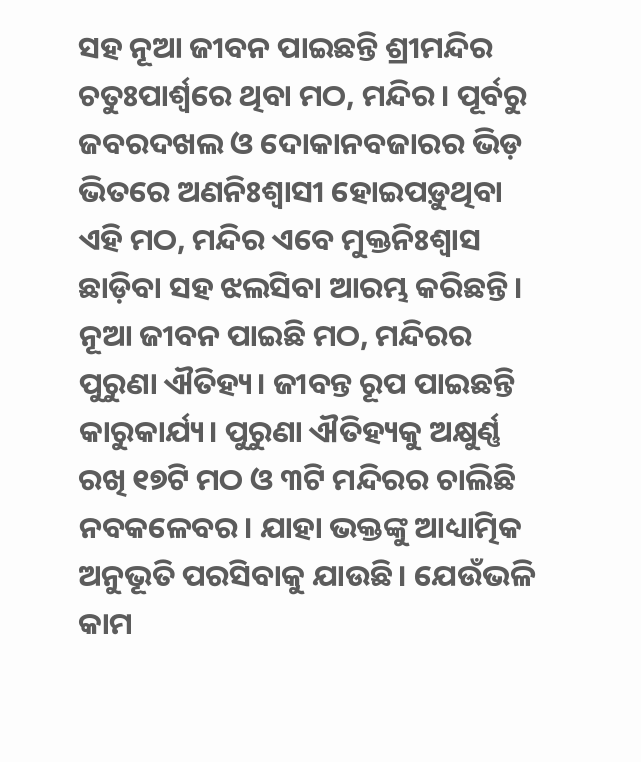ସହ ନୂଆ ଜୀବନ ପାଇଛନ୍ତି ଶ୍ରୀମନ୍ଦିର ଚତୁଃପାର୍ଶ୍ବରେ ଥିବା ମଠ, ମନ୍ଦିର। ପୂର୍ବରୁ ଜବରଦଖଲ ଓ ଦୋକାନବଜାରର ଭିଡ଼ ଭିତରେ ଅଣନିଃଶ୍ବାସୀ ହୋଇପଡ଼ୁଥିବା ଏହି ମଠ, ମନ୍ଦିର ଏବେ ମୁକ୍ତନିଃଶ୍ବାସ ଛାଡ଼ିବା ସହ ଝଲସିବା ଆରମ୍ଭ କରିଛନ୍ତି। ନୂଆ ଜୀବନ ପାଇଛି ମଠ, ମନ୍ଦିରର ପୁରୁଣା ଐତିହ୍ୟ। ଜୀବନ୍ତ ରୂପ ପାଇଛନ୍ତି କାରୁକାର୍ଯ୍ୟ। ପୁରୁଣା ଐତିହ୍ୟକୁ ଅକ୍ଷୁର୍ଣ୍ଣ ରଖି ୧୭ଟି ମଠ ଓ ୩ଟି ମନ୍ଦିରର ଚାଲିଛି ନବକଳେବର। ଯାହା ଭକ୍ତଙ୍କୁ ଆଧ୍ୟାତ୍ମିକ ଅନୁଭୂତି ପରସିବାକୁ ଯାଉଛି। ଯେଉଁଭଳି କାମ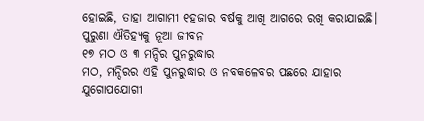ହୋଇଛି, ତାହା ଆଗାମୀ ୧ହଜାର ବର୍ଷକୁ ଆଖି ଆଗରେ ରଖି କରାଯାଇଛି।
ପୁରୁଣା ଐତିହ୍ୟକୁ ନୂଆ ଜୀବନ
୧୭ ମଠ ଓ ୩ ମନ୍ଦିର ପୁନରୁଦ୍ଧାର
ମଠ, ମନ୍ଦିରର ଏହି ପୁନରୁଦ୍ଧାର ଓ ନବକଳେବର ପଛରେ ଯାହାର ଯୁଗୋପଯୋଗୀ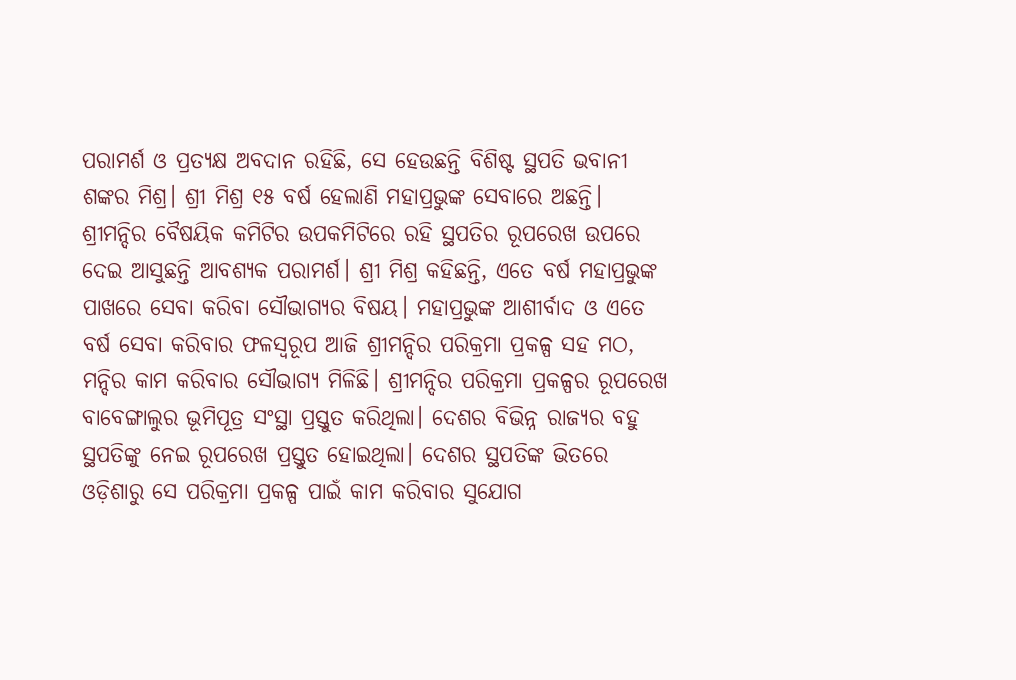ପରାମର୍ଶ ଓ ପ୍ରତ୍ୟକ୍ଷ ଅବଦାନ ରହିଛି, ସେ ହେଉଛନ୍ତି ବିଶିଷ୍ଟ ସ୍ଥପତି ଭବାନୀ ଶଙ୍କର ମିଶ୍ର। ଶ୍ରୀ ମିଶ୍ର ୧୫ ବର୍ଷ ହେଲାଣି ମହାପ୍ରଭୁଙ୍କ ସେବାରେ ଅଛନ୍ତି। ଶ୍ରୀମନ୍ଦିର ବୈଷୟିକ କମିଟିର ଉପକମିଟିରେ ରହି ସ୍ଥପତିର ରୂପରେଖ ଉପରେ ଦେଇ ଆସୁଛନ୍ତି ଆବଶ୍ୟକ ପରାମର୍ଶ। ଶ୍ରୀ ମିଶ୍ର କହିଛନ୍ତି, ଏତେ ବର୍ଷ ମହାପ୍ରଭୁଙ୍କ ପାଖରେ ସେବା କରିବା ସୌଭାଗ୍ୟର ବିଷୟ। ମହାପ୍ରଭୁଙ୍କ ଆଶୀର୍ବାଦ ଓ ଏତେ ବର୍ଷ ସେବା କରିବାର ଫଳସ୍ବରୂପ ଆଜି ଶ୍ରୀମନ୍ଦିର ପରିକ୍ରମା ପ୍ରକଳ୍ପ ସହ ମଠ, ମନ୍ଦିର କାମ କରିବାର ସୌଭାଗ୍ୟ ମିଳିଛି। ଶ୍ରୀମନ୍ଦିର ପରିକ୍ରମା ପ୍ରକଳ୍ପର ରୂପରେଖ ବାବେଙ୍ଗାଲୁର ଭୂମିପୂତ୍ର ସଂସ୍ଥା ପ୍ରସ୍ତୁତ କରିଥିଲା। ଦେଶର ବିଭିନ୍ନ ରାଜ୍ୟର ବହୁ ସ୍ଥପତିଙ୍କୁ ନେଇ ରୂପରେଖ ପ୍ରସ୍ତୁତ ହୋଇଥିଲା। ଦେଶର ସ୍ଥପତିଙ୍କ ଭିତରେ ଓଡ଼ିଶାରୁ ସେ ପରିକ୍ରମା ପ୍ରକଳ୍ପ ପାଇଁ କାମ କରିବାର ସୁଯୋଗ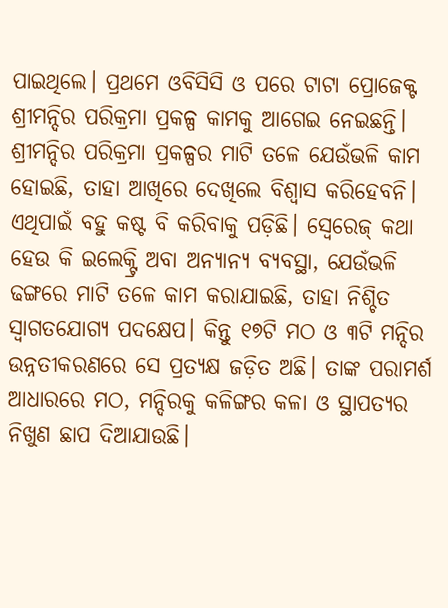ପାଇଥିଲେ। ପ୍ରଥମେ ଓବିସିସି ଓ ପରେ ଟାଟା ପ୍ରୋଜେକ୍ଟ ଶ୍ରୀମନ୍ଦିର ପରିକ୍ରମା ପ୍ରକଳ୍ପ କାମକୁ ଆଗେଇ ନେଇଛନ୍ତି। ଶ୍ରୀମନ୍ଦିର ପରିକ୍ରମା ପ୍ରକଳ୍ପର ମାଟି ତଳେ ଯେଉଁଭଳି କାମ ହୋଇଛି, ତାହା ଆଖିରେ ଦେଖିଲେ ବିଶ୍ବାସ କରିହେବନି। ଏଥିପାଇଁ ବହୁ କଷ୍ଟ ବି କରିବାକୁ ପଡ଼ିଛି। ସ୍ବେରେଜ୍ କଥା ହେଉ କି ଇଲେକ୍ଟ୍ରି ଅବା ଅନ୍ୟାନ୍ୟ ବ୍ୟବସ୍ଥା, ଯେଉଁଭଳି ଢଙ୍ଗରେ ମାଟି ତଳେ କାମ କରାଯାଇଛି, ତାହା ନିଶ୍ଚିତ ସ୍ବାଗତଯୋଗ୍ୟ ପଦକ୍ଷେପ। କିନ୍ତୁ ୧୭ଟି ମଠ ଓ ୩ଟି ମନ୍ଦିର ଉନ୍ନତୀକରଣରେ ସେ ପ୍ରତ୍ୟକ୍ଷ ଜଡ଼ିତ ଅଛି। ତାଙ୍କ ପରାମର୍ଶ ଆଧାରରେ ମଠ, ମନ୍ଦିରକୁ କଳିଙ୍ଗର କଳା ଓ ସ୍ଥାପତ୍ୟର ନିଖୁଣ ଛାପ ଦିଆଯାଉଛି।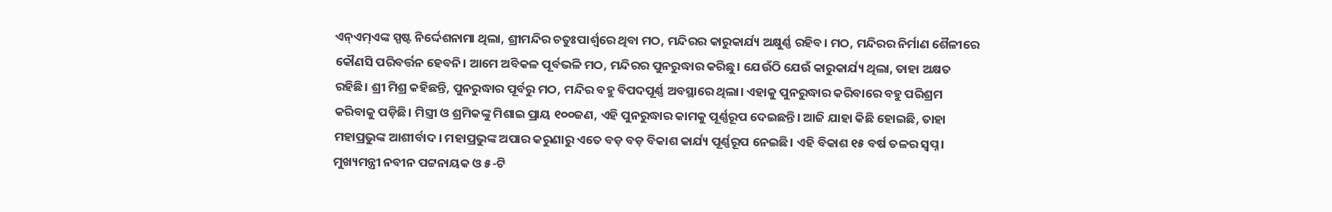ଏନ୍ଏମ୍ଏଙ୍କ ସ୍ପଷ୍ଟ ନିର୍ଦ୍ଦେଶନାମା ଥିଲା, ଶ୍ରୀମନ୍ଦିର ଚତୁଃପାର୍ଶ୍ବରେ ଥିବା ମଠ, ମନ୍ଦିରର କାରୁକାର୍ଯ୍ୟ ଅକ୍ଷୁର୍ଣ୍ଣ ରହିବ। ମଠ, ମନ୍ଦିରର ନିର୍ମାଣ ଶୈଳୀରେ କୌଣସି ପରିବର୍ତ୍ତନ ହେବନି। ଆମେ ଅବିକଳ ପୂର୍ବଭଳି ମଠ, ମନ୍ଦିରର ପୁନରୁଦ୍ଧାର କରିଛୁ। ଯେଉଁଠି ଯେଉଁ କାରୁକାର୍ଯ୍ୟ ଥିଲା, ତାହା ଅକ୍ଷତ ରହିଛି। ଶ୍ରୀ ମିଶ୍ର କହିଛନ୍ତି, ପୁନରୁଦ୍ଧାର ପୂର୍ବରୁ ମଠ, ମନ୍ଦିର ବହୁ ବିପଦପୂର୍ଣ୍ଣ ଅବସ୍ଥାରେ ଥିଲା। ଏହାକୁ ପୁନରୁଦ୍ଧାର କରିବାରେ ବହୁ ପରିଶ୍ରମ କରିବାକୁ ପଡ଼ିଛି। ମିସ୍ତ୍ରୀ ଓ ଶ୍ରମିକଙ୍କୁ ମିଶାଇ ପ୍ରାୟ ୧୦୦ଜଣ, ଏହି ପୁନରୁଦ୍ଧାର କାମକୁ ପୂର୍ଣ୍ଣରୂପ ଦେଇଛନ୍ତି। ଆଜି ଯାହା କିଛି ହୋଇଛି, ତାହା ମହାପ୍ରଭୁଙ୍କ ଆଶୀର୍ବାଦ। ମହାପ୍ରଭୁଙ୍କ ଅପାର କରୁଣାରୁ ଏତେ ବଡ଼ ବଡ଼ ବିକାଶ କାର୍ଯ୍ୟ ପୂର୍ଣ୍ଣରୂପ ନେଇଛି। ଏହି ବିକାଶ ୧୫ ବର୍ଷ ତଳର ସ୍ବପ୍ନ। ମୁଖ୍ୟମନ୍ତ୍ରୀ ନବୀନ ପଟ୍ଟନାୟକ ଓ ୫-ଟି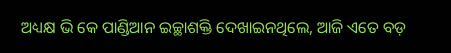ଅଧ୍ୟକ୍ଷ ଭି କେ ପାଣ୍ଡିଆନ ଇଚ୍ଛାଶକ୍ତି ଦେଖାଇନଥିଲେ, ଆଜି ଏତେ ବଡ଼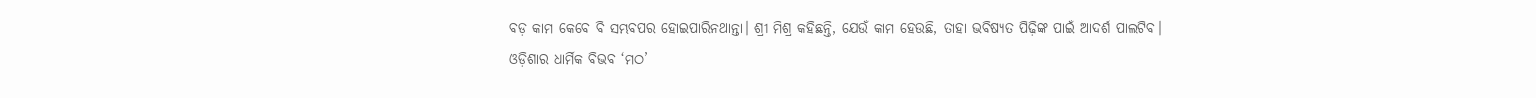ବଡ଼ କାମ କେବେ ବି ସମ୍ଭବପର ହୋଇପାରିନଥାନ୍ତା। ଶ୍ରୀ ମିଶ୍ର କହିଛନ୍ତି, ଯେଉଁ କାମ ହେଉଛି, ତାହା ଭବିଷ୍ୟତ ପିଢ଼ିଙ୍କ ପାଇଁ ଆଦର୍ଶ ପାଲଟିବ।
ଓଡ଼ିଶାର ଧାର୍ମିକ ବିଭବ ‘ମଠ’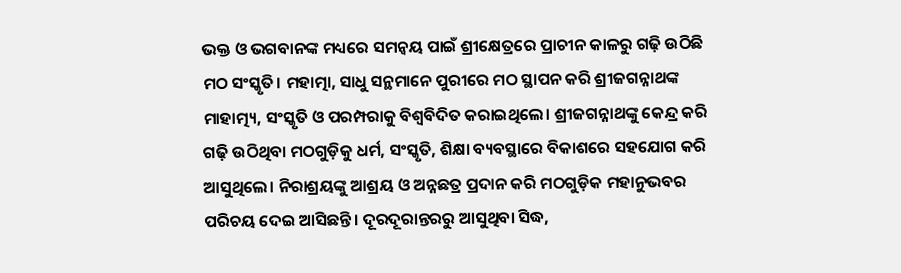ଭକ୍ତ ଓ ଭଗବାନଙ୍କ ମଧ୍ୟରେ ସମନ୍ବୟ ପାଇଁ ଶ୍ରୀକ୍ଷେତ୍ରରେ ପ୍ରାଚୀନ କାଳରୁ ଗଢ଼ି ଉଠିଛି ମଠ ସଂସ୍କୃତି। ମହାତ୍ମା, ସାଧୁ ସନ୍ଥମାନେ ପୁରୀରେ ମଠ ସ୍ଥାପନ କରି ଶ୍ରୀଜଗନ୍ନାଥଙ୍କ ମାହାତ୍ମ୍ୟ, ସଂସ୍କୃତି ଓ ପରମ୍ପରାକୁ ବିଶ୍ବବିଦିତ କରାଇଥିଲେ। ଶ୍ରୀଜଗନ୍ନାଥଙ୍କୁ କେନ୍ଦ୍ର କରି ଗଢ଼ି ଉଠିଥିବା ମଠଗୁଡ଼ିକୁ ଧର୍ମ, ସଂସ୍କୃତି, ଶିକ୍ଷା ବ୍ୟବସ୍ଥାରେ ବିକାଶରେ ସହଯୋଗ କରି ଆସୁଥିଲେ। ନିରାଶ୍ରୟଙ୍କୁ ଆଶ୍ରୟ ଓ ଅନ୍ନଛତ୍ର ପ୍ରଦାନ କରି ମଠଗୁଡ଼ିକ ମହାନୁଭବର ପରିଚୟ ଦେଇ ଆସିଛନ୍ତି। ଦୂରଦୂରାନ୍ତରରୁ ଆସୁଥିବା ସିଦ୍ଧ,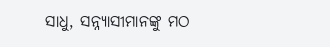ସାଧୁ, ସନ୍ନ୍ୟାସୀମାନଙ୍କୁ ମଠ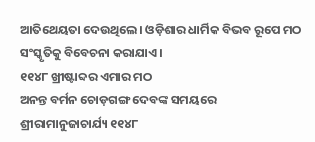ଆତିଥେୟତା ଦେଉଥିଲେ। ଓଡ଼ିଶାର ଧାର୍ମିକ ବିଭବ ରୂପେ ମଠ ସଂସ୍କୃତିକୁ ବିବେଚନା କରାଯାଏ।
୧୧୪୮ ଖ୍ରୀଷ୍ଟାବ୍ଦର ଏମାର ମଠ
ଅନନ୍ତ ବର୍ମନ ଚୋଡ଼ଗଙ୍ଗ ଦେବଙ୍କ ସମୟରେ ଶ୍ରୀରାମାନୁଜାଚାର୍ଯ୍ୟ ୧୧୪୮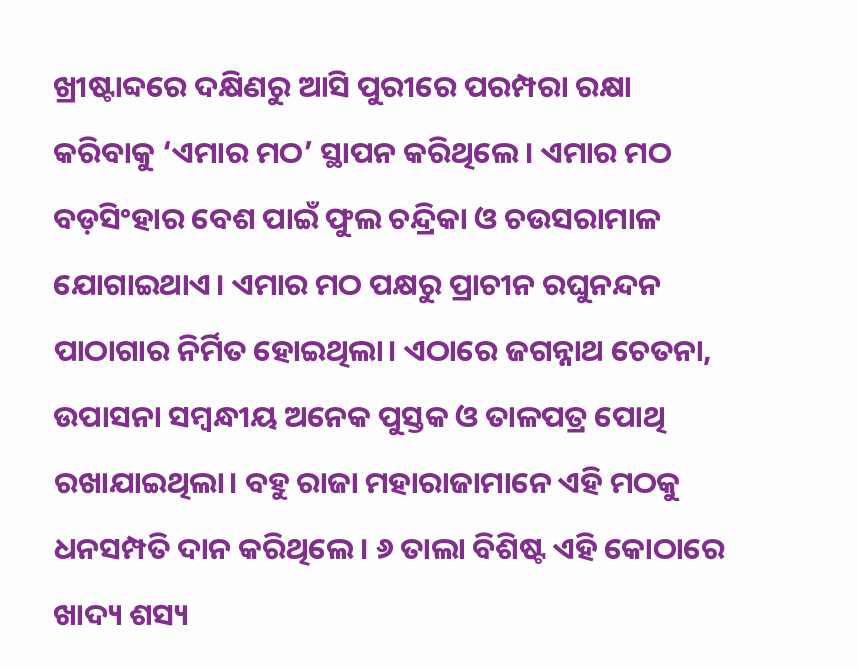ଖ୍ରୀଷ୍ଟାବ୍ଦରେ ଦକ୍ଷିଣରୁ ଆସି ପୁରୀରେ ପରମ୍ପରା ରକ୍ଷା କରିବାକୁ ‘ଏମାର ମଠ’ ସ୍ଥାପନ କରିଥିଲେ। ଏମାର ମଠ ବଡ଼ସିଂହାର ବେଶ ପାଇଁ ଫୁଲ ଚନ୍ଦ୍ରିକା ଓ ଚଉସରାମାଳ ଯୋଗାଇଥାଏ। ଏମାର ମଠ ପକ୍ଷରୁ ପ୍ରାଚୀନ ରଘୁନନ୍ଦନ ପାଠାଗାର ନିର୍ମିତ ହୋଇଥିଲା। ଏଠାରେ ଜଗନ୍ନାଥ ଚେତନା, ଉପାସନା ସମ୍ବନ୍ଧୀୟ ଅନେକ ପୁସ୍ତକ ଓ ତାଳପତ୍ର ପୋଥି ରଖାଯାଇଥିଲା। ବହୁ ରାଜା ମହାରାଜାମାନେ ଏହି ମଠକୁ ଧନସମ୍ପତି ଦାନ କରିଥିଲେ। ୬ ତାଲା ବିଶିଷ୍ଟ ଏହି କୋଠାରେ ଖାଦ୍ୟ ଶସ୍ୟ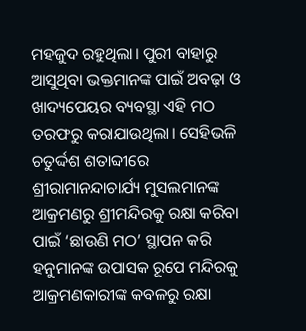ମହଜୁଦ ରହୁଥିଲା। ପୁରୀ ବାହାରୁ ଆସୁଥିବା ଭକ୍ତମାନଙ୍କ ପାଇଁ ଅବଢ଼ା ଓ ଖାଦ୍ୟପେୟର ବ୍ୟବସ୍ଥା ଏହି ମଠ ତରଫରୁ କରାଯାଉଥିଲା। ସେହିଭଳି ଚତୁର୍ଦ୍ଦଶ ଶତାବ୍ଦୀରେ ଶ୍ରୀରାମାନନ୍ଦାଚାର୍ଯ୍ୟ ମୁସଲମାନଙ୍କ ଆକ୍ରମଣରୁ ଶ୍ରୀମନ୍ଦିରକୁ ରକ୍ଷା କରିବା ପାଇଁ ‘ଛାଉଣି ମଠ’ ସ୍ଥାପନ କରି ହନୁମାନଙ୍କ ଉପାସକ ରୂପେ ମନ୍ଦିରକୁ ଆକ୍ରମଣକାରୀଙ୍କ କବଳରୁ ରକ୍ଷା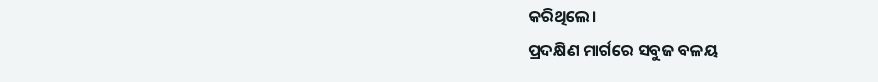କରିଥିଲେ।
ପ୍ରଦକ୍ଷିଣ ମାର୍ଗରେ ସବୁଜ ବଳୟ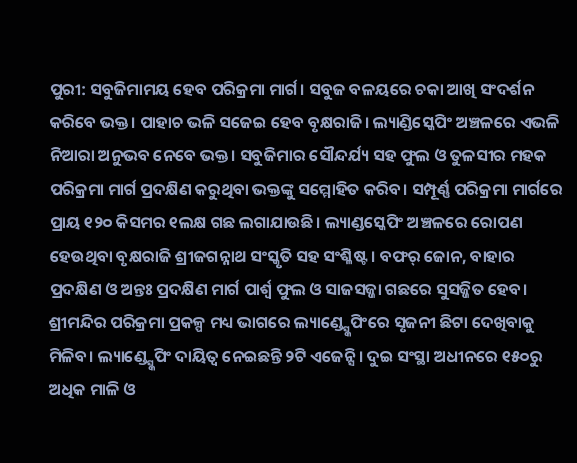ପୁରୀ: ସବୁଜିମାମୟ ହେବ ପରିକ୍ରମା ମାର୍ଗ। ସବୁଜ ବଳୟରେ ଚକା ଆଖି ସଂଦର୍ଶନ କରିବେ ଭକ୍ତ। ପାହାଚ ଭଳି ସଜେଇ ହେବ ବୃକ୍ଷରାଜି। ଲ୍ୟାଣ୍ଡିସ୍କେପିଂ ଅଞ୍ଚଳରେ ଏଭଳି ନିଆରା ଅନୁଭବ ନେବେ ଭକ୍ତ। ସବୁଜିମାର ସୌନ୍ଦର୍ଯ୍ୟ ସହ ଫୁଲ ଓ ତୁଳସୀର ମହକ ପରିକ୍ରମା ମାର୍ଗ ପ୍ରଦକ୍ଷିଣ କରୁଥିବା ଭକ୍ତଙ୍କୁ ସମ୍ମୋହିତ କରିବ। ସମ୍ପୂର୍ଣ୍ଣ ପରିକ୍ରମା ମାର୍ଗରେ ପ୍ରାୟ ୧୨୦ କିସମର ୧ଲକ୍ଷ ଗଛ ଲଗାଯାଉଛି। ଲ୍ୟାଣ୍ଡସ୍କେପିଂ ଅଞ୍ଚଳରେ ରୋପଣ ହେଉଥିବା ବୃକ୍ଷରାଜି ଶ୍ରୀଜଗନ୍ନାଥ ସଂସ୍କୃତି ସହ ସଂଶ୍ଳିଷ୍ଟ। ବଫର୍ ଜୋନ, ବାହାର ପ୍ରଦକ୍ଷିଣ ଓ ଅନ୍ତଃ ପ୍ରଦକ୍ଷିଣ ମାର୍ଗ ପାର୍ଶ୍ବ ଫୁଲ ଓ ସାଜସଜ୍ଜା ଗଛରେ ସୁସଜ୍ଜିତ ହେବ। ଶ୍ରୀମନ୍ଦିର ପରିକ୍ରମା ପ୍ରକଳ୍ପ ମଧ୍ୟ ଭାଗରେ ଲ୍ୟାଣ୍ଡ୍ସ୍କେପିଂରେ ସୃଜନୀ ଛିଟା ଦେଖିବାକୁ ମିଳିବ। ଲ୍ୟାଣ୍ଡ୍ସ୍କେପିଂ ଦାୟିତ୍ବ ନେଇଛନ୍ତି ୨ଟି ଏଜେନ୍ସି। ଦୁଇ ସଂସ୍ଥା ଅଧୀନରେ ୧୫୦ରୁ ଅଧିକ ମାଳି ଓ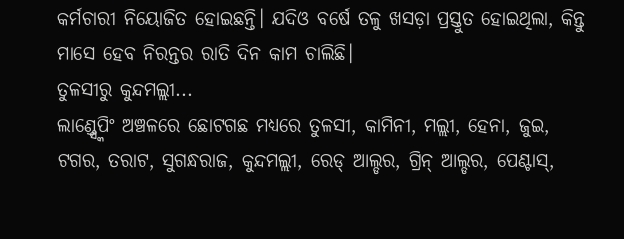କର୍ମଚାରୀ ନିୟୋଜିତ ହୋଇଛନ୍ତି। ଯଦିଓ ବର୍ଷେ ତଳୁ ଖସଡ଼ା ପ୍ରସ୍ତୁତ ହୋଇଥିଲା, କିନ୍ତୁ ମାସେ ହେବ ନିରନ୍ତର ରାତି ଦିନ କାମ ଚାଲିଛି।
ତୁଳସୀରୁ କୁନ୍ଦମଲ୍ଲୀ...
ଲାଣ୍ଡ୍ସ୍କେପିଂ ଅଞ୍ଚଳରେ ଛୋଟଗଛ ମଧ୍ୟରେ ତୁଳସୀ, କାମିନୀ, ମଲ୍ଲୀ, ହେନା, ଜୁଇ, ଟଗର, ତରାଟ, ସୁଗନ୍ଧରାଜ, କୁନ୍ଦମଲ୍ଲୀ, ରେଡ୍ ଆଲ୍ଡର, ଗ୍ରିନ୍ ଆଲ୍ଡର, ପେଣ୍ଟାସ୍,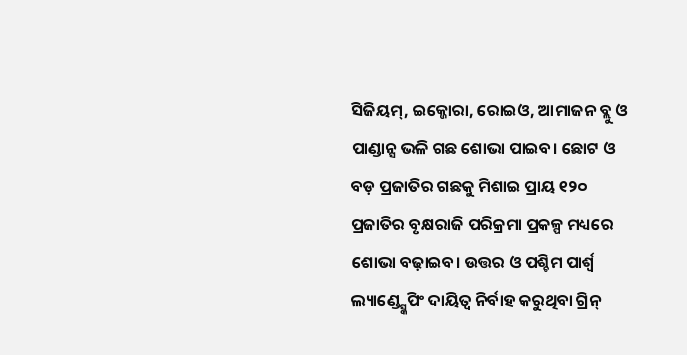ସିଜିୟମ୍, ଇକ୍ଜୋରା, ରୋଇଓ, ଆମାଜନ ବ୍ଲୁ ଓ ପାଣ୍ଡାନ୍ସ ଭଳି ଗଛ ଶୋଭା ପାଇବ। ଛୋଟ ଓ ବଡ଼ ପ୍ରଜାତିର ଗଛକୁ ମିଶାଇ ପ୍ରାୟ ୧୨୦ ପ୍ରଜାତିର ବୃକ୍ଷରାଜି ପରିକ୍ରମା ପ୍ରକଳ୍ପ ମଧ୍ୟରେ ଶୋଭା ବଢ଼ାଇବ। ଉତ୍ତର ଓ ପଶ୍ଚିମ ପାର୍ଶ୍ବ ଲ୍ୟାଣ୍ଡ୍ସ୍କେପିଂ ଦାୟିତ୍ବ ନିର୍ବାହ କରୁଥିବା ଗ୍ରିନ୍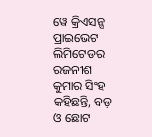ୱେ କ୍ରିଏସନ୍ସ ପ୍ରାଇଭେଟ ଲିମିଟେଡର ରଜନୀଶ କୁମାର ସିଂହ କହିଛନ୍ତି, ବଡ଼ ଓ ଛୋଟ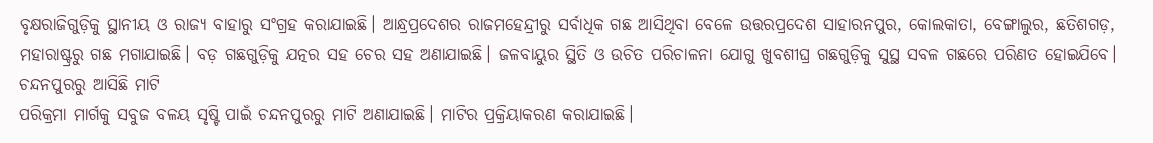ବୃକ୍ଷରାଜିଗୁଡ଼ିକୁ ସ୍ଥାନୀୟ ଓ ରାଜ୍ୟ ବାହାରୁ ସଂଗ୍ରହ କରାଯାଇଛି। ଆନ୍ଧ୍ରପ୍ରଦେଶର ରାଜମହେନ୍ଦ୍ରୀରୁ ସର୍ବାଧିକ ଗଛ ଆସିଥିବା ବେଳେ ଉତ୍ତରପ୍ରଦେଶ ସାହାରନପୁର, କୋଲକାତା, ବେଙ୍ଗାଲୁର, ଛତିଶଗଡ଼, ମହାରାଷ୍ଟ୍ରରୁ ଗଛ ମଗାଯାଇଛି। ବଡ଼ ଗଛଗୁଡ଼ିକୁ ଯତ୍ନର ସହ ଚେର ସହ ଅଣାଯାଇଛି। ଜଳବାୟୁର ସ୍ଥିତି ଓ ଉଚିତ ପରିଚାଳନା ଯୋଗୁ ଖୁବଶୀଘ୍ର ଗଛଗୁଡ଼ିକୁ ସୁସ୍ଥ ସବଳ ଗଛରେ ପରିଣତ ହୋଇଯିବେ।
ଚନ୍ଦନପୁରରୁ ଆସିଛି ମାଟି
ପରିକ୍ରମା ମାର୍ଗକୁ ସବୁଜ ବଳୟ ସୃଷ୍ଟି ପାଇଁ ଚନ୍ଦନପୁରରୁ ମାଟି ଅଣାଯାଇଛି। ମାଟିର ପ୍ରକ୍ରିୟାକରଣ କରାଯାଇଛି।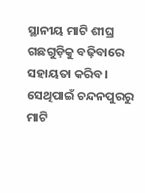ସ୍ଥାନୀୟ ମାଟି ଶୀଘ୍ର ଗଛଗୁଡ଼ିକୁ ବଢ଼ିବାରେ ସହାୟତା କରିବ। ସେଥିପାଇଁ ଚନ୍ଦନପୁରରୁ ମାଟି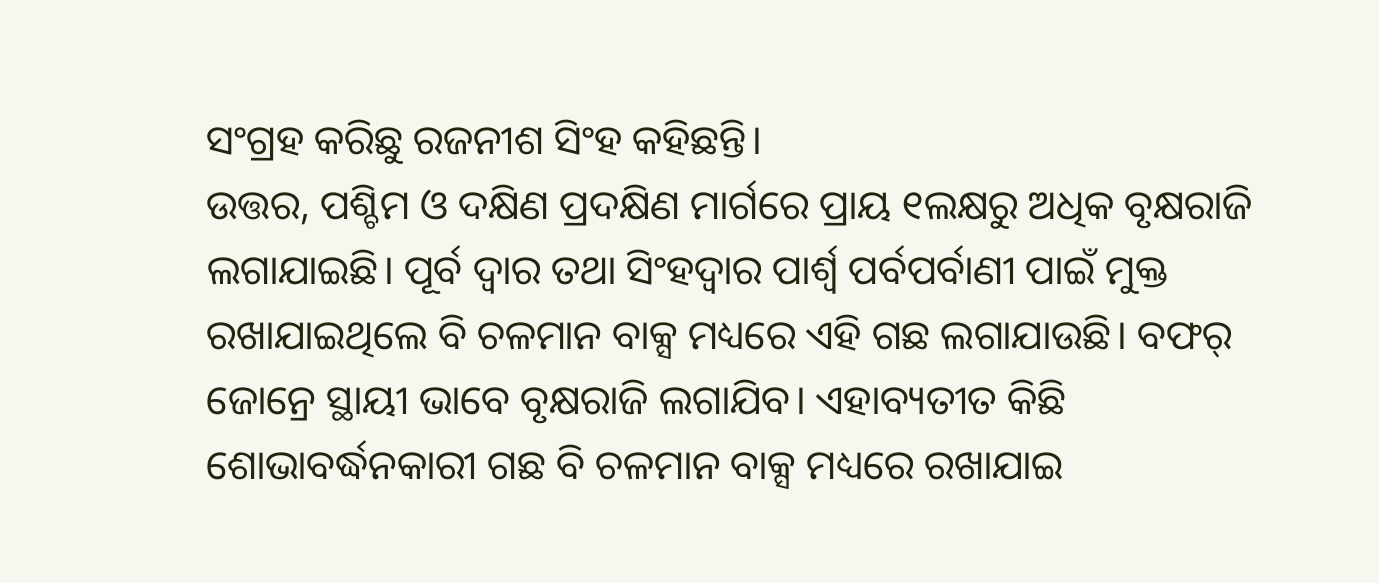ସଂଗ୍ରହ କରିଛୁ ରଜନୀଶ ସିଂହ କହିଛନ୍ତି।
ଉତ୍ତର, ପଶ୍ଚିମ ଓ ଦକ୍ଷିଣ ପ୍ରଦକ୍ଷିଣ ମାର୍ଗରେ ପ୍ରାୟ ୧ଲକ୍ଷରୁ ଅଧିକ ବୃକ୍ଷରାଜି ଲଗାଯାଇଛି। ପୂର୍ବ ଦ୍ବାର ତଥା ସିଂହଦ୍ବାର ପାର୍ଶ୍ବ ପର୍ବପର୍ବାଣୀ ପାଇଁ ମୁକ୍ତ ରଖାଯାଇଥିଲେ ବି ଚଳମାନ ବାକ୍ସ ମଧ୍ୟରେ ଏହି ଗଛ ଲଗାଯାଉଛି। ବଫର୍ ଜୋନ୍ରେ ସ୍ଥାୟୀ ଭାବେ ବୃକ୍ଷରାଜି ଲଗାଯିବ। ଏହାବ୍ୟତୀତ କିଛି ଶୋଭାବର୍ଦ୍ଧନକାରୀ ଗଛ ବି ଚଳମାନ ବାକ୍ସ ମଧ୍ୟରେ ରଖାଯାଇ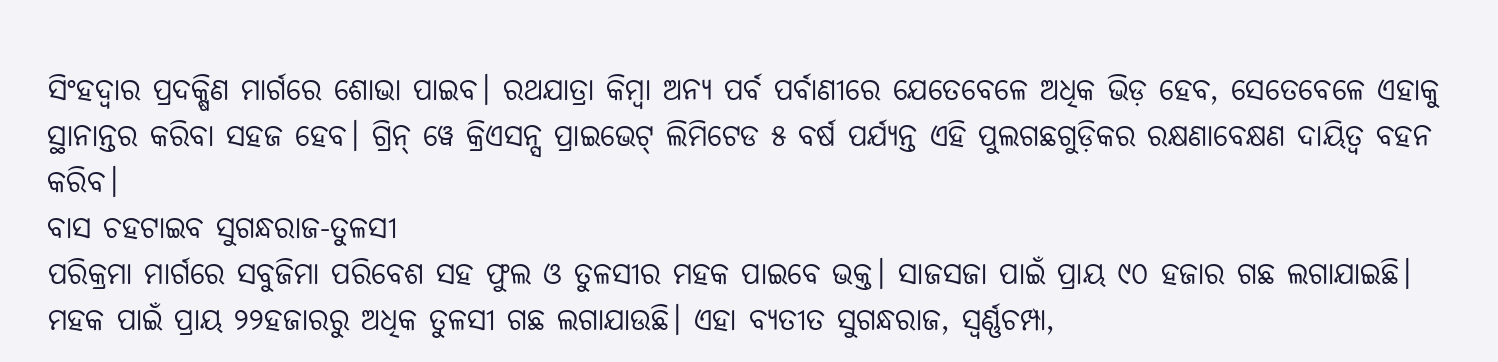ସିଂହଦ୍ବାର ପ୍ରଦକ୍ଷିଣ ମାର୍ଗରେ ଶୋଭା ପାଇବ। ରଥଯାତ୍ରା କିମ୍ବା ଅନ୍ୟ ପର୍ବ ପର୍ବାଣୀରେ ଯେତେବେଳେ ଅଧିକ ଭିଡ଼ ହେବ, ସେତେବେଳେ ଏହାକୁ ସ୍ଥାନାନ୍ତର କରିବା ସହଜ ହେବ। ଗ୍ରିନ୍ ୱେ କ୍ରିଏସନ୍ସ ପ୍ରାଇଭେଟ୍ ଲିମିଟେଡ ୫ ବର୍ଷ ପର୍ଯ୍ୟନ୍ତ ଏହି ପୁଲଗଛଗୁଡ଼ିକର ରକ୍ଷଣାବେକ୍ଷଣ ଦାୟିତ୍ବ ବହନ କରିବ।
ବାସ ଚହଟାଇବ ସୁଗନ୍ଧରାଜ-ତୁଳସୀ
ପରିକ୍ରମା ମାର୍ଗରେ ସବୁଜିମା ପରିବେଶ ସହ ଫୁଲ ଓ ତୁଳସୀର ମହକ ପାଇବେ ଭକ୍ତ। ସାଜସଜା ପାଇଁ ପ୍ରାୟ ୯୦ ହଜାର ଗଛ ଲଗାଯାଇଛି। ମହକ ପାଇଁ ପ୍ରାୟ ୨୨ହଜାରରୁ ଅଧିକ ତୁଳସୀ ଗଛ ଲଗାଯାଉଛି। ଏହା ବ୍ୟତୀତ ସୁଗନ୍ଧରାଜ, ସ୍ବର୍ଣ୍ଣଚମ୍ପା,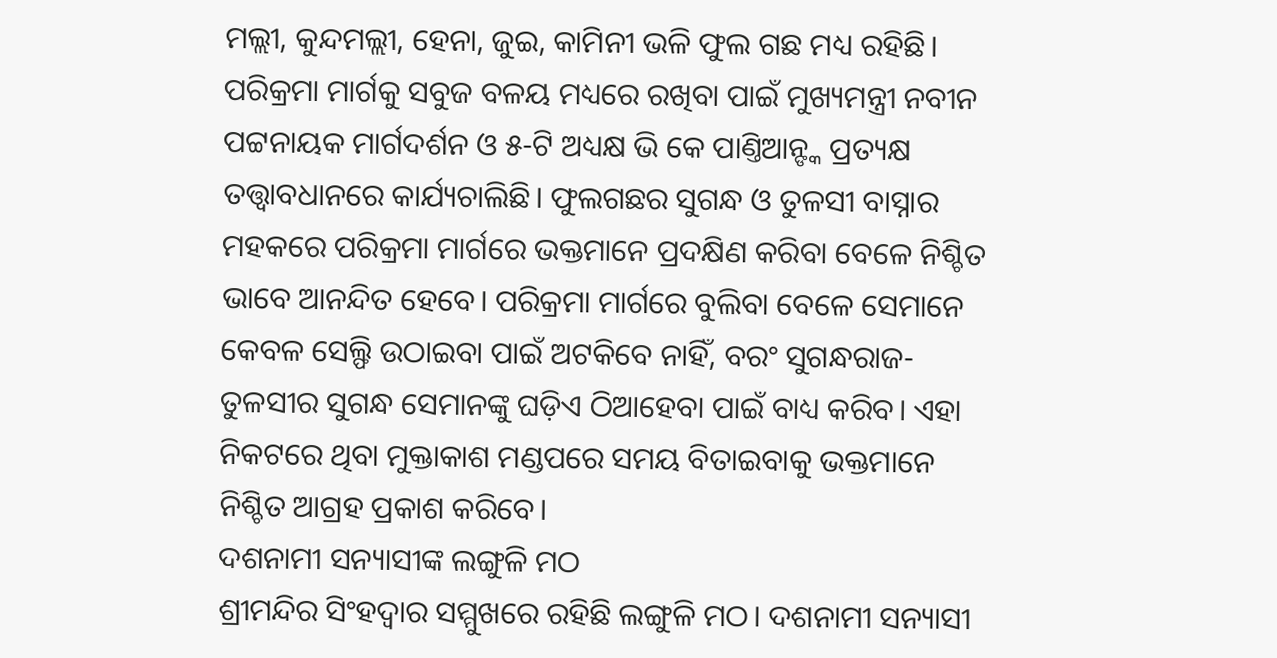ମଲ୍ଲୀ, କୁନ୍ଦମଲ୍ଲୀ, ହେନା, ଜୁଇ, କାମିନୀ ଭଳି ଫୁଲ ଗଛ ମଧ୍ୟ ରହିଛି। ପରିକ୍ରମା ମାର୍ଗକୁ ସବୁଜ ବଳୟ ମଧ୍ୟରେ ରଖିବା ପାଇଁ ମୁଖ୍ୟମନ୍ତ୍ରୀ ନବୀନ ପଟ୍ଟନାୟକ ମାର୍ଗଦର୍ଶନ ଓ ୫-ଟି ଅଧ୍ୟକ୍ଷ ଭି କେ ପାଣ୍ତିଆନ୍ଙ୍କ ପ୍ରତ୍ୟକ୍ଷ ତତ୍ତ୍ବାବଧାନରେ କାର୍ଯ୍ୟଚାଲିଛି। ଫୁଲଗଛର ସୁଗନ୍ଧ ଓ ତୁଳସୀ ବାସ୍ନାର ମହକରେ ପରିକ୍ରମା ମାର୍ଗରେ ଭକ୍ତମାନେ ପ୍ରଦକ୍ଷିଣ କରିବା ବେଳେ ନିଶ୍ଚିତ ଭାବେ ଆନନ୍ଦିତ ହେବେ। ପରିକ୍ରମା ମାର୍ଗରେ ବୁଲିବା ବେଳେ ସେମାନେ କେବଳ ସେଲ୍ଫି ଉଠାଇବା ପାଇଁ ଅଟକିବେ ନାହିଁ, ବରଂ ସୁଗନ୍ଧରାଜ-ତୁଳସୀର ସୁଗନ୍ଧ ସେମାନଙ୍କୁ ଘଡ଼ିଏ ଠିଆହେବା ପାଇଁ ବାଧ୍ୟ କରିବ। ଏହା ନିକଟରେ ଥିବା ମୁକ୍ତାକାଶ ମଣ୍ଡପରେ ସମୟ ବିତାଇବାକୁ ଭକ୍ତମାନେ ନିଶ୍ଚିତ ଆଗ୍ରହ ପ୍ରକାଶ କରିବେ।
ଦଶନାମୀ ସନ୍ୟାସୀଙ୍କ ଲଙ୍ଗୁଳି ମଠ
ଶ୍ରୀମନ୍ଦିର ସିଂହଦ୍ବାର ସମ୍ମୁଖରେ ରହିଛି ଲଙ୍ଗୁଳି ମଠ। ଦଶନାମୀ ସନ୍ୟାସୀ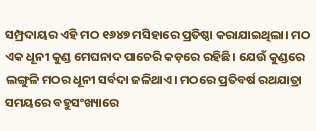ସମ୍ପ୍ରଦାୟର ଏହି ମଠ ୧୬୪୭ ମସିହାରେ ପ୍ରତିଷ୍ଠା କରାଯାଇଥିଲା। ମଠ ଏକ ଧୂନୀ କୁଣ୍ଡ ମେଘନାଦ ପାଚେରି କଡ଼ରେ ରହିଛି। ଯେଉଁ କୁଣ୍ଡରେ ଲଙ୍ଗୁଳି ମଠର ଧୂନୀ ସର୍ବଦା ଜଳିଥାଏ। ମଠରେ ପ୍ରତିବର୍ଷ ରଥଯାତ୍ରା ସମୟରେ ବହୁସଂଖ୍ୟାରେ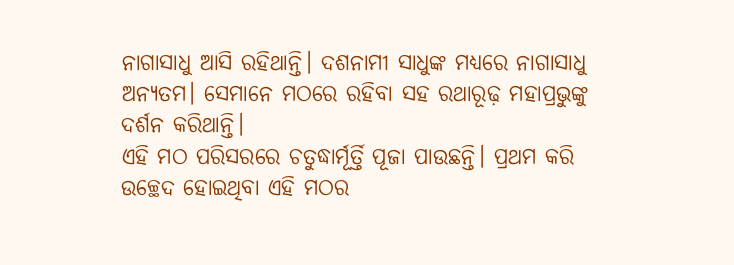ନାଗାସାଧୁ ଆସି ରହିଥାନ୍ତି। ଦଶନାମୀ ସାଧୁଙ୍କ ମଧ୍ୟରେ ନାଗାସାଧୁ ଅନ୍ୟତମ। ସେମାନେ ମଠରେ ରହିବା ସହ ରଥାରୂଢ଼ ମହାପ୍ରଭୁଙ୍କୁ ଦର୍ଶନ କରିଥାନ୍ତି।
ଏହି ମଠ ପରିସରରେ ଚତୁଦ୍ଧାର୍ମୂର୍ତ୍ତି ପୂଜା ପାଉଛନ୍ତି। ପ୍ରଥମ କରି ଉଚ୍ଛେଦ ହୋଇଥିବା ଏହି ମଠର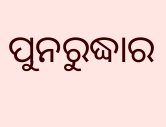ପୁନରୁଦ୍ଧାର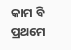କାମ ବି ପ୍ରଥମେ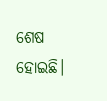ଶେଷ ହୋଇଛି।